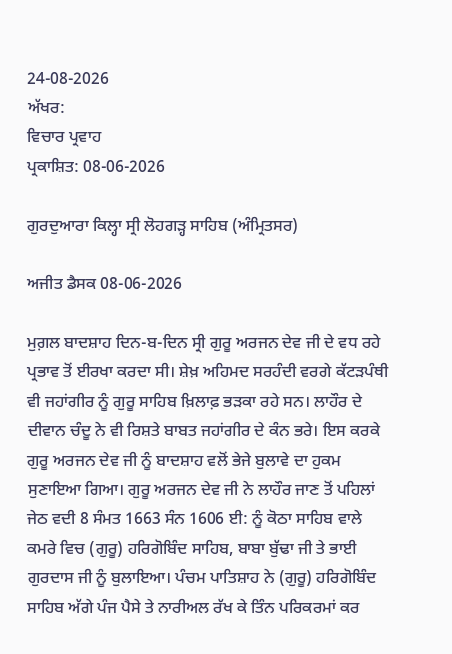24-08-2026
ਅੱਖਰ:
ਵਿਚਾਰ ਪ੍ਰਵਾਹ
ਪ੍ਰਕਾਸ਼ਿਤ: 08-06-2026

ਗੁਰਦੁਆਰਾ ਕਿਲ੍ਹਾ ਸ੍ਰੀ ਲੋਹਗੜ੍ਹ ਸਾਹਿਬ (ਅੰਮ੍ਰਿਤਸਰ)

ਅਜੀਤ ਡੈਸਕ 08-06-2026

ਮੁਗ਼ਲ ਬਾਦਸ਼ਾਹ ਦਿਨ-ਬ-ਦਿਨ ਸ੍ਰੀ ਗੁਰੂ ਅਰਜਨ ਦੇਵ ਜੀ ਦੇ ਵਧ ਰਹੇ ਪ੍ਰਭਾਵ ਤੋਂ ਈਰਖਾ ਕਰਦਾ ਸੀ। ਸ਼ੇਖ਼ ਅਹਿਮਦ ਸਰਹੰਦੀ ਵਰਗੇ ਕੱਟੜਪੰਥੀ ਵੀ ਜਹਾਂਗੀਰ ਨੂੰ ਗੁਰੂ ਸਾਹਿਬ ਖ਼ਿਲਾਫ਼ ਭੜਕਾ ਰਹੇ ਸਨ। ਲਾਹੌਰ ਦੇ ਦੀਵਾਨ ਚੰਦੂ ਨੇ ਵੀ ਰਿਸ਼ਤੇ ਬਾਬਤ ਜਹਾਂਗੀਰ ਦੇ ਕੰਨ ਭਰੇ। ਇਸ ਕਰਕੇ ਗੁਰੂ ਅਰਜਨ ਦੇਵ ਜੀ ਨੂੰ ਬਾਦਸ਼ਾਹ ਵਲੋਂ ਭੇਜੇ ਬੁਲਾਵੇ ਦਾ ਹੁਕਮ ਸੁਣਾਇਆ ਗਿਆ। ਗੁਰੂ ਅਰਜਨ ਦੇਵ ਜੀ ਨੇ ਲਾਹੌਰ ਜਾਣ ਤੋਂ ਪਹਿਲਾਂ ਜੇਠ ਵਦੀ 8 ਸੰਮਤ 1663 ਸੰਨ 1606 ਈ: ਨੂੰ ਕੋਠਾ ਸਾਹਿਬ ਵਾਲੇ ਕਮਰੇ ਵਿਚ (ਗੁਰੂ) ਹਰਿਗੋਬਿੰਦ ਸਾਹਿਬ, ਬਾਬਾ ਬੁੱਢਾ ਜੀ ਤੇ ਭਾਈ ਗੁਰਦਾਸ ਜੀ ਨੂੰ ਬੁਲਾਇਆ। ਪੰਚਮ ਪਾਤਿਸ਼ਾਹ ਨੇ (ਗੁਰੂ) ਹਰਿਗੋਬਿੰਦ ਸਾਹਿਬ ਅੱਗੇ ਪੰਜ ਪੈਸੇ ਤੇ ਨਾਰੀਅਲ ਰੱਖ ਕੇ ਤਿੰਨ ਪਰਿਕਰਮਾਂ ਕਰ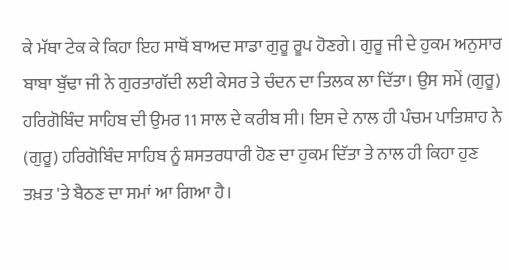ਕੇ ਮੱਥਾ ਟੇਕ ਕੇ ਕਿਹਾ ਇਹ ਸਾਥੋਂ ਬਾਅਦ ਸਾਡਾ ਗੁਰੂ ਰੂਪ ਹੋਣਗੇ। ਗੁਰੂ ਜੀ ਦੇ ਹੁਕਮ ਅਨੁਸਾਰ ਬਾਬਾ ਬੁੱਢਾ ਜੀ ਨੇ ਗੁਰਤਾਗੱਦੀ ਲਈ ਕੇਸਰ ਤੇ ਚੰਦਨ ਦਾ ਤਿਲਕ ਲਾ ਦਿੱਤਾ। ਉਸ ਸਮੇਂ (ਗੁਰੂ) ਹਰਿਗੋਬਿੰਦ ਸਾਹਿਬ ਦੀ ਉਮਰ 11 ਸਾਲ ਦੇ ਕਰੀਬ ਸੀ। ਇਸ ਦੇ ਨਾਲ ਹੀ ਪੰਚਮ ਪਾਤਿਸ਼ਾਹ ਨੇ (ਗੁਰੂ) ਹਰਿਗੋਬਿੰਦ ਸਾਹਿਬ ਨੂੰ ਸ਼ਸਤਰਧਾਰੀ ਹੋਣ ਦਾ ਹੁਕਮ ਦਿੱਤਾ ਤੇ ਨਾਲ ਹੀ ਕਿਹਾ ਹੁਣ ਤਖ਼ਤ 'ਤੇ ਬੈਠਣ ਦਾ ਸਮਾਂ ਆ ਗਿਆ ਹੈ।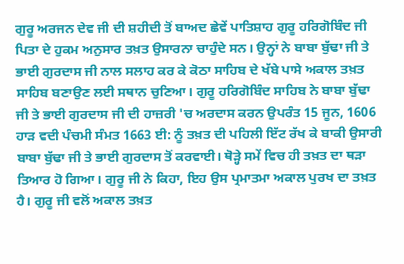ਗੁਰੂ ਅਰਜਨ ਦੇਵ ਜੀ ਦੀ ਸ਼ਹੀਦੀ ਤੋਂ ਬਾਅਦ ਛੇਵੇਂ ਪਾਤਿਸ਼ਾਹ ਗੁਰੂ ਹਰਿਗੋਬਿੰਦ ਜੀ ਪਿਤਾ ਦੇ ਹੁਕਮ ਅਨੁਸਾਰ ਤਖ਼ਤ ਉਸਾਰਨਾ ਚਾਹੁੰਦੇ ਸਨ। ਉਨ੍ਹਾਂ ਨੇ ਬਾਬਾ ਬੁੱਢਾ ਜੀ ਤੇ ਭਾਈ ਗੁਰਦਾਸ ਜੀ ਨਾਲ ਸਲਾਹ ਕਰ ਕੇ ਕੋਠਾ ਸਾਹਿਬ ਦੇ ਖੱਬੇ ਪਾਸੇ ਅਕਾਲ ਤਖ਼ਤ ਸਾਹਿਬ ਬਣਾਉਣ ਲਈ ਸਥਾਨ ਚੁਣਿਆ। ਗੁਰੂ ਹਰਿਗੋਬਿੰਦ ਸਾਹਿਬ ਨੇ ਬਾਬਾ ਬੁੱਢਾ ਜੀ ਤੇ ਭਾਈ ਗੁਰਦਾਸ ਜੀ ਦੀ ਹਾਜ਼ਰੀ 'ਚ ਅਰਦਾਸ ਕਰਨ ਉਪਰੰਤ 15 ਜੂਨ, 1606 ਹਾੜ ਵਦੀ ਪੰਚਮੀ ਸੰਮਤ 1663 ਈ: ਨੂੰ ਤਖ਼ਤ ਦੀ ਪਹਿਲੀ ਇੱਟ ਰੱਖ ਕੇ ਬਾਕੀ ਉਸਾਰੀ ਬਾਬਾ ਬੁੱਢਾ ਜੀ ਤੇ ਭਾਈ ਗੁਰਦਾਸ ਤੋਂ ਕਰਵਾਈ। ਥੋੜ੍ਹੇ ਸਮੇਂ ਵਿਚ ਹੀ ਤਖ਼ਤ ਦਾ ਥੜਾ ਤਿਆਰ ਹੋ ਗਿਆ। ਗੁਰੂ ਜੀ ਨੇ ਕਿਹਾ, ਇਹ ਉਸ ਪ੍ਰਮਾਤਮਾ ਅਕਾਲ ਪੁਰਖ ਦਾ ਤਖ਼ਤ ਹੈ। ਗੁਰੂ ਜੀ ਵਲੋਂ ਅਕਾਲ ਤਖ਼ਤ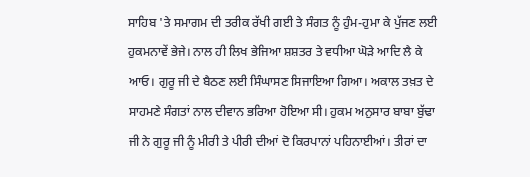ਸਾਹਿਬ 'ਤੇ ਸਮਾਗਮ ਦੀ ਤਰੀਕ ਰੱਖੀ ਗਈ ਤੇ ਸੰਗਤ ਨੂੰ ਹੁੰਮ-ਹੁਮਾ ਕੇ ਪੁੱਜਣ ਲਈ ਹੁਕਮਨਾਵੇਂ ਭੇਜੇ। ਨਾਲ ਹੀ ਲਿਖ ਭੇਜਿਆ ਸ਼ਸ਼ਤਰ ਤੇ ਵਧੀਆ ਘੋੜੇ ਆਦਿ ਲੈ ਕੇ ਆਓ। ਗੁਰੂ ਜੀ ਦੇ ਬੈਠਣ ਲਈ ਸਿੰਘਾਸਣ ਸਿਜਾਇਆ ਗਿਆ। ਅਕਾਲ ਤਖ਼ਤ ਦੇ ਸਾਹਮਣੇ ਸੰਗਤਾਂ ਨਾਲ ਦੀਵਾਨ ਭਰਿਆ ਹੋਇਆ ਸੀ। ਹੁਕਮ ਅਨੁਸਾਰ ਬਾਬਾ ਬੁੱਢਾ ਜੀ ਨੇ ਗੁਰੂ ਜੀ ਨੂੰ ਮੀਰੀ ਤੇ ਪੀਰੀ ਦੀਆਂ ਦੋ ਕਿਰਪਾਨਾਂ ਪਹਿਨਾਈਆਂ। ਤੀਰਾਂ ਦਾ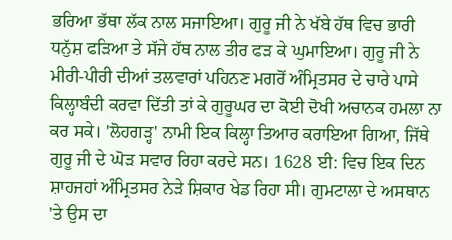ਭਰਿਆ ਭੱਥਾ ਲੱਕ ਨਾਲ ਸਜਾਇਆ। ਗੁਰੂ ਜੀ ਨੇ ਖੱਬੇ ਹੱਥ ਵਿਚ ਭਾਰੀ ਧਨੁੱਸ਼ ਫੜਿਆ ਤੇ ਸੱਜੇ ਹੱਥ ਨਾਲ ਤੀਰ ਫੜ ਕੇ ਘੁਮਾਇਆ। ਗੁਰੂ ਜੀ ਨੇ ਮੀਰੀ-ਪੀਰੀ ਦੀਆਂ ਤਲਵਾਰਾਂ ਪਹਿਨਣ ਮਗਰੋਂ ਅੰਮ੍ਰਿਤਸਰ ਦੇ ਚਾਰੇ ਪਾਸੇ ਕਿਲ੍ਹਾਬੰਦੀ ਕਰਵਾ ਦਿੱਤੀ ਤਾਂ ਕੇ ਗੁਰੂਘਰ ਦਾ ਕੋਈ ਦੋਖੀ ਅਚਾਨਕ ਹਮਲਾ ਨਾ ਕਰ ਸਕੇ। 'ਲੋਹਗੜ੍ਹ' ਨਾਮੀ ਇਕ ਕਿਲ੍ਹਾ ਤਿਆਰ ਕਰਾਇਆ ਗਿਆ, ਜਿੱਥੇ ਗੁਰੂ ਜੀ ਦੇ ਘੋੜ ਸਵਾਰ ਰਿਹਾ ਕਰਦੇ ਸਨ। 1628 ਈ: ਵਿਚ ਇਕ ਦਿਨ ਸ਼ਾਹਜਹਾਂ ਅੰਮ੍ਰਿਤਸਰ ਨੇੜੇ ਸ਼ਿਕਾਰ ਖੇਡ ਰਿਹਾ ਸੀ। ਗੁਮਟਾਲਾ ਦੇ ਅਸਥਾਨ 'ਤੇ ਉਸ ਦਾ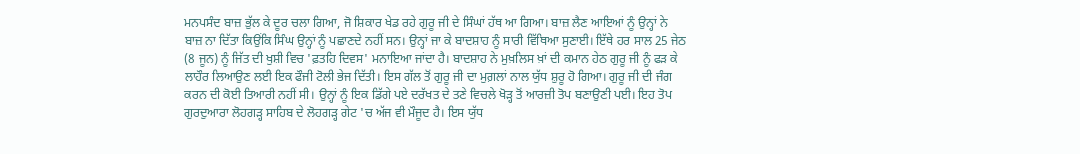ਮਨਪਸੰਦ ਬਾਜ਼ ਭੁੱਲ ਕੇ ਦੂਰ ਚਲਾ ਗਿਆ, ਜੋ ਸ਼ਿਕਾਰ ਖੇਡ ਰਹੇ ਗੁਰੂ ਜੀ ਦੇ ਸਿੰਘਾਂ ਹੱਥ ਆ ਗਿਆ। ਬਾਜ਼ ਲੈਣ ਆਇਆਂ ਨੂੰ ਉਨ੍ਹਾਂ ਨੇ ਬਾਜ਼ ਨਾ ਦਿੱਤਾ ਕਿਉਂਕਿ ਸਿੰਘ ਉਨ੍ਹਾਂ ਨੂੰ ਪਛਾਣਦੇ ਨਹੀਂ ਸਨ। ਉਨ੍ਹਾਂ ਜਾ ਕੇ ਬਾਦਸ਼ਾਹ ਨੂੰ ਸਾਰੀ ਵਿੱਥਿਆ ਸੁਣਾਈ। ਇੱਥੇ ਹਰ ਸਾਲ 25 ਜੇਠ (8 ਜੂਨ) ਨੂੰ ਜਿੱਤ ਦੀ ਖੁਸ਼ੀ ਵਿਚ 'ਫ਼ਤਹਿ ਦਿਵਸ' ਮਨਾਇਆ ਜਾਂਦਾ ਹੈ। ਬਾਦਸ਼ਾਹ ਨੇ ਮੁਖ਼ਲਿਸ ਖ਼ਾਂ ਦੀ ਕਮਾਨ ਹੇਠ ਗੁਰੂ ਜੀ ਨੂੰ ਫੜ ਕੇ ਲਾਹੌਰ ਲਿਆਉਣ ਲਈ ਇਕ ਫੌਜੀ ਟੋਲੀ ਭੇਜ ਦਿੱਤੀ। ਇਸ ਗੱਲ ਤੋਂ ਗੁਰੂ ਜੀ ਦਾ ਮੁਗ਼ਲਾਂ ਨਾਲ ਯੁੱਧ ਸ਼ੁਰੂ ਹੋ ਗਿਆ। ਗੁਰੂ ਜੀ ਦੀ ਜੰਗ ਕਰਨ ਦੀ ਕੋਈ ਤਿਆਰੀ ਨਹੀਂ ਸੀ। ਉਨ੍ਹਾਂ ਨੂੰ ਇਕ ਡਿੱਗੇ ਪਏ ਦਰੱਖਤ ਦੇ ਤਣੇ ਵਿਚਲੇ ਖੋੜ੍ਹ ਤੋਂ ਆਰਜ਼ੀ ਤੋਪ ਬਣਾਉਣੀ ਪਈ। ਇਹ ਤੋਪ ਗੁਰਦੁਆਰਾ ਲੋਹਗੜ੍ਹ ਸਾਹਿਬ ਦੇ ਲੋਹਗੜ੍ਹ ਗੇਟ 'ਚ ਅੱਜ ਵੀ ਮੌਜੂਦ ਹੈ। ਇਸ ਯੁੱਧ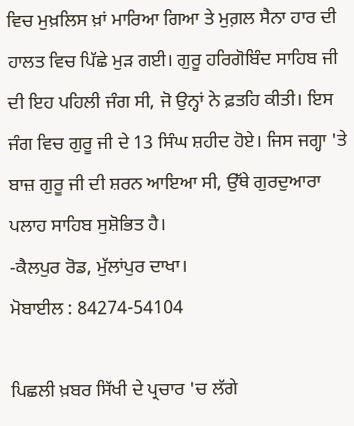ਵਿਚ ਮੁਖ਼ਲਿਸ ਖ਼ਾਂ ਮਾਰਿਆ ਗਿਆ ਤੇ ਮੁਗ਼ਲ ਸੈਨਾ ਹਾਰ ਦੀ ਹਾਲਤ ਵਿਚ ਪਿੱਛੇ ਮੁੜ ਗਈ। ਗੁਰੂ ਹਰਿਗੋਬਿੰਦ ਸਾਹਿਬ ਜੀ ਦੀ ਇਹ ਪਹਿਲੀ ਜੰਗ ਸੀ, ਜੋ ਉਨ੍ਹਾਂ ਨੇ ਫ਼ਤਹਿ ਕੀਤੀ। ਇਸ ਜੰਗ ਵਿਚ ਗੁਰੂ ਜੀ ਦੇ 13 ਸਿੰਘ ਸ਼ਹੀਦ ਹੋਏ। ਜਿਸ ਜਗ੍ਹਾ 'ਤੇ ਬਾਜ਼ ਗੁਰੂ ਜੀ ਦੀ ਸ਼ਰਨ ਆਇਆ ਸੀ, ਉੱਥੇ ਗੁਰਦੁਆਰਾ ਪਲਾਹ ਸਾਹਿਬ ਸੁਸ਼ੋਭਿਤ ਹੈ।
-ਕੈਲਪੁਰ ਰੋਡ, ਮੁੱਲਾਂਪੁਰ ਦਾਖਾ।
ਮੋਬਾਈਲ : 84274-54104

ਪਿਛਲੀ ਖ਼ਬਰ ਸਿੱਖੀ ਦੇ ਪ੍ਰਚਾਰ 'ਚ ਲੱਗੇ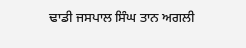ਢਾਡੀ ਜਸਪਾਲ ਸਿੰਘ ਤਾਨ ਅਗਲੀ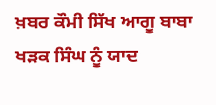ਖ਼ਬਰ ਕੌਮੀ ਸਿੱਖ ਆਗੂ ਬਾਬਾ ਖੜਕ ਸਿੰਘ ਨੂੰ ਯਾਦ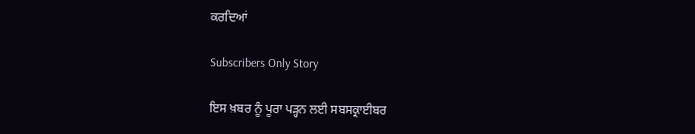ਕਰਦਿਆਂ

Subscribers Only Story

ਇਸ ਖ਼ਬਰ ਨੂੰ ਪੂਰਾ ਪੜ੍ਹਨ ਲਈ ਸਬਸਕ੍ਰਾਈਬਰ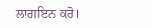ਲਾਗਇਨ ਕਰੋ।